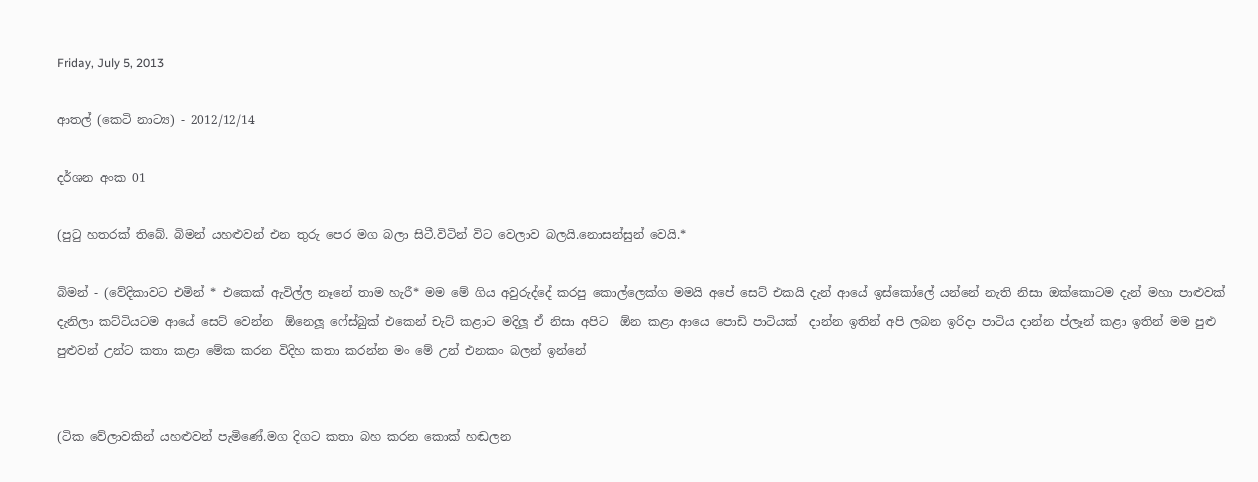Friday, July 5, 2013

ආතල් (කෙටි නාට්‍ය) - 2012/12/14

දර්ශන අංක 01

(පුටු හතරක් තිබේ. බිමන් යහළුවන් එන තුරු පෙර මග බලා සිටී.විටින් විට වෙලාව බලයි.නොසන්සුන් වෙයි.*

බිමන් - (වේදිකාවට එමින් * එකෙක් ඇවිල්ල නෑනේ තාම හැරී* මම මේ ගිය අවුරුද්දේ කරපු කොල්ලෙක්ග මමයි අපේ සෙට් එකයි දැන් ආයේ ඉස්කෝලේ යන්නේ නැති නිසා ඔක්කොටම දැන් මහා පාළුවක් දැනිලා කට්ටියටම ආයේ සෙට් වෙන්න  ඕනෙලූ ෆේස්බුක් එකෙන් චැට් කළාට මදිලූ ඒ නිසා අපිට  ඕන කළා ආයෙ පොඩි පාටියක්  දාන්න ඉතින් අපි ලබන ඉරිදා පාටිය දාන්න ප්ලෑන් කළා ඉතින් මම පුළු පුළුවන් උන්ට කතා කළා මේක කරන විදිහ කතා කරන්න මං මේ උන් එනකං බලන් ඉන්නේ


(ටික වේලාවකින් යහළුවන් පැමිණේ.මග දිගට කතා බහ කරන කොක් හඬලන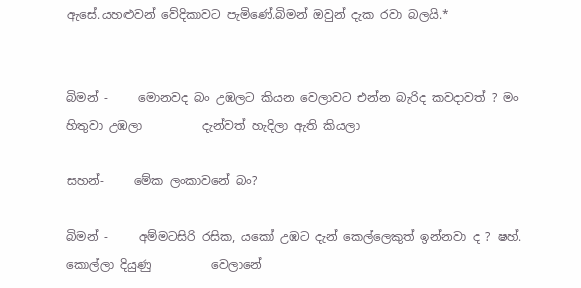ඇසේ.යහළුවන් වේදිකාවට පැමිණේ.බිමන් ඔවුන් දැක රවා බලයි.*


බිමන් -     මොනවද බං උඹලට කියන වෙලාවට එන්න බැරිද කවදාවත් ? මං හිතුවා උඹලා          දැන්වත් හැදිලා ඇති කියලා

සහන්-     මේක ලංකාවනේ බං?

බිමන් -     අම්මටසිරි රසික, යකෝ උඹට දැන් කෙල්ලෙකුත් ඉන්නවා ද ? ෂහ්. කොල්ලා දියුණු          වෙලානේ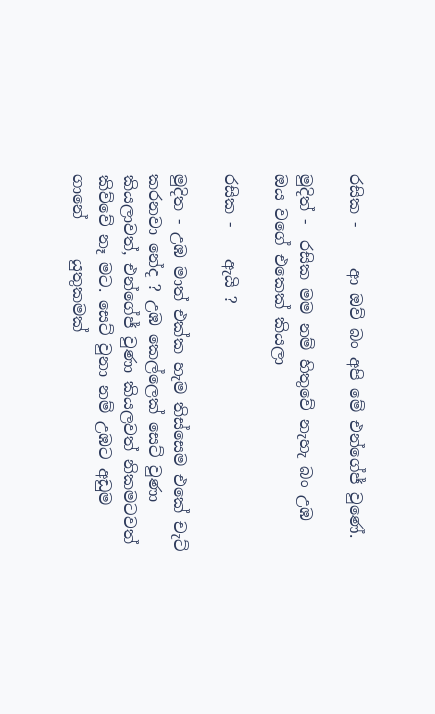රසික -     ආ ඔව් බං අපි මේ එන්ගේජ් වුණේ.

මුදිත් -  රසික මම නම් හිතුවේ නැහැ බං උඹ ඔය වගේ එකෙක් කියලා

රසික -    ඇයි ?

මුදිත - උඹ මාත් එක්ක හැම තිස්සෙම එකේ චැට් කරනවා නේද ? උඹ කෙල්ලෙක් සෙට් වුණා කියලාවත්, එන්ගේජ් වුණා කියලවත් නිකමටවත් කිව්වේ නෑ මට. සෙට් වුනා නම් උඹට අඩුම ගානේ     යුතුකමක්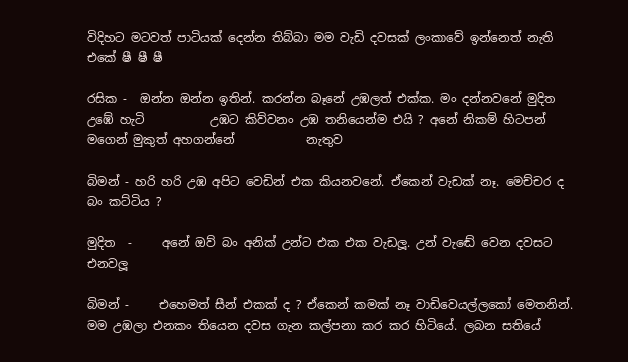විදිහට මටවත් පාටියක් දෙන්න තිබ්බා මම වැඩි දවසක් ලංකාවේ ඉන්නෙත් නැති එකේ ෂී ෂී ෂී

රසික -  ඔන්න ඔන්න ඉතින්. කරන්න බෑනේ උඹලත් එක්ක. මං දන්නවනේ මුදිත උඹේ හැටි           උඹට කිව්වනං උඹ තනියෙන්ම එයි ? අනේ නිකම් හිටපන් මගෙන් මුකුත් අහගන්නේ            නැතුව

බිමන් - හරි හරි උඹ අපිට වෙඩින් එක කියනවනේ. ඒකෙන් වැඩක් නෑ. මෙච්චර ද බං කට්ටිය ?

මුදිත  -     අනේ ඔව් බං අනික් උන්ට එක එක වැඩලූ. උන් වැඬේ වෙන දවසට එනවලූ

බිමන් -     එහෙමත් සීන් එකක් ද ? ඒකෙන් කමක් නෑ වාඩිවෙයල්ලකෝ මෙතනින්. මම උඹලා එනකං තියෙන දවස ගැන කල්පනා කර කර හිටියේ. ලබන සතියේ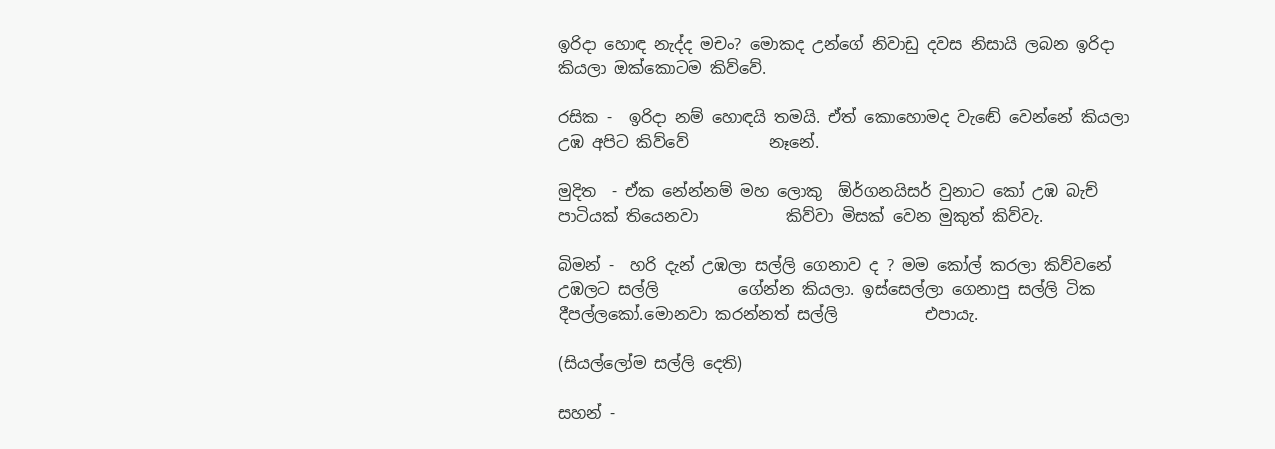ඉරිදා හොඳ නැද්ද මචං? මොකද උන්ගේ නිවාඩු දවස නිසායි ලබන ඉරිදා කියලා ඔක්කොටම කිව්වේ.

රසික -  ඉරිදා නම් හොඳයි තමයි. ඒත් කොහොමද වැඬේ වෙන්නේ කියලා උඹ අපිට කිව්වේ          නෑනේ.

මුදිත  - ඒක නේන්නම් මහ ලොකු  ඕර්ගනයිසර් වුනාට කෝ උඹ බැච් පාටියක් තියෙනවා           කිව්වා මිසක් වෙන මුකුත් කිව්වැ.

බිමන් -  හරි දැන් උඹලා සල්ලි ගෙනාව ද ? මම කෝල් කරලා කිව්වනේ උඹලට සල්ලි          ගේන්න කියලා. ඉස්සෙල්ලා ගෙනාපු සල්ලි ටික දීපල්ලකෝ.මොනවා කරන්නත් සල්ලි           එපායැ.

(සියල්ලෝම සල්ලි දෙති)

සහන් -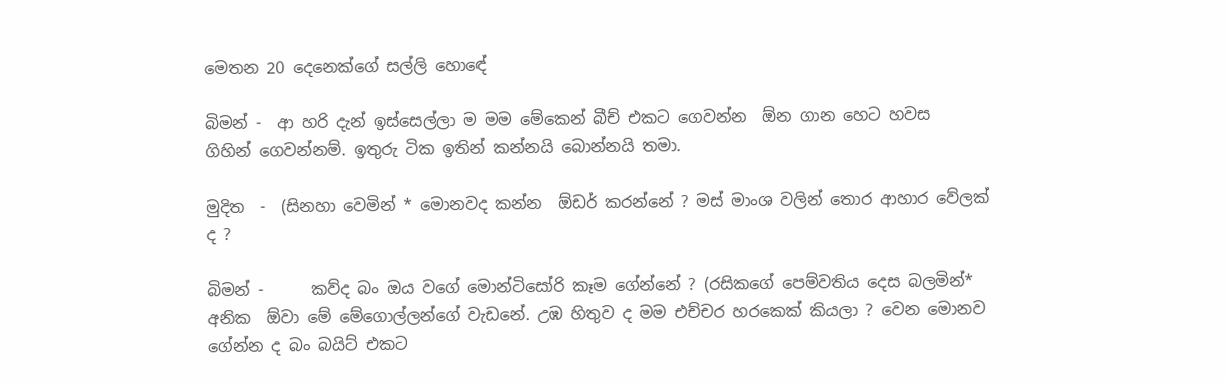මෙතන 20 දෙනෙක්ගේ සල්ලි හොඳේ

බිමන් -  ආ හරි දැන් ඉස්සෙල්ලා ම මම මේකෙන් බීච් එකට ගෙවන්න  ඕන ගාන හෙට හවස          ගිහින් ගෙවන්නම්. ඉතුරු ටික ඉතින් කන්නයි බොන්නයි තමා.

මුදිත  -  (සිනහා වෙමින් * මොනවද කන්න  ඕඩර් කරන්නේ ? මස් මාංශ වලින් තොර ආහාර වේලක් ද ?

බිමන් -      කව්ද බං ඔය වගේ මොන්ටිසෝරි කෑම ගේන්නේ ? (රසිකගේ පෙම්වතිය දෙස බලමින්* අනික  ඕවා මේ මේගොල්ලන්ගේ වැඩනේ. උඹ හිතුව ද මම එච්චර හරකෙක් කියලා ? වෙන මොනව ගේන්න ද බං බයිට් එකට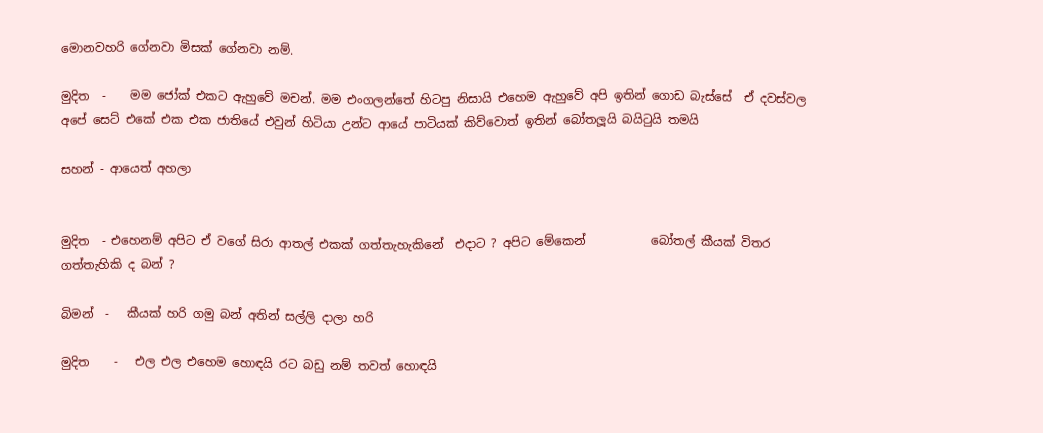මොනවහරි ගේනවා මිසක් ගේනවා නම්.

මුදිත  -    මම ජෝක් එකට ඇහුවේ මචන්. මම එංගලන්තේ හිටපු නිසායි එහෙම ඇහුවේ අපි ඉතින් ගොඩ බැස්සේ  ඒ දවස්වල අපේ සෙට් එකේ එක එක ජාතියේ එවුන් හිටියා උන්ට ආයේ පාටියක් කිව්වොත් ඉතින් බෝතලූයි බයිටුයි තමයි

සහන් - ආයෙත් අහලා


මුදිත  - එහෙනම් අපිට ඒ වගේ සිරා ආතල් එකක් ගත්තැහැකිනේ  එදාට ? අපිට මේකෙන්           බෝතල් කීයක් විතර ගත්තැහිකි ද බන් ?

බිමන්  -   කීයක් හරි ගමු බන් අතින් සල්ලි දාලා හරි

මුදිත    -   එල එල එහෙම හොඳයි රට බඩු නම් තවත් හොඳයි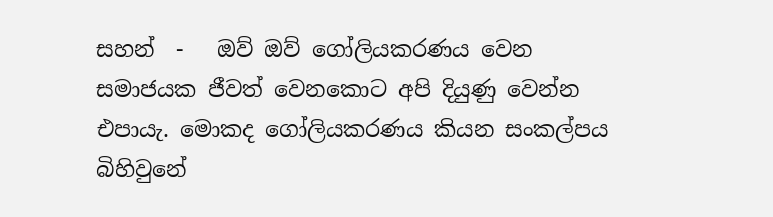සහන්  -   ඔව් ඔව් ගෝලියකරණය වෙන සමාජයක ජීවත් වෙනකොට අපි දියුණු වෙන්න             එපායැ. මොකද ගෝලියකරණය කියන සංකල්පය බිහිවුනේ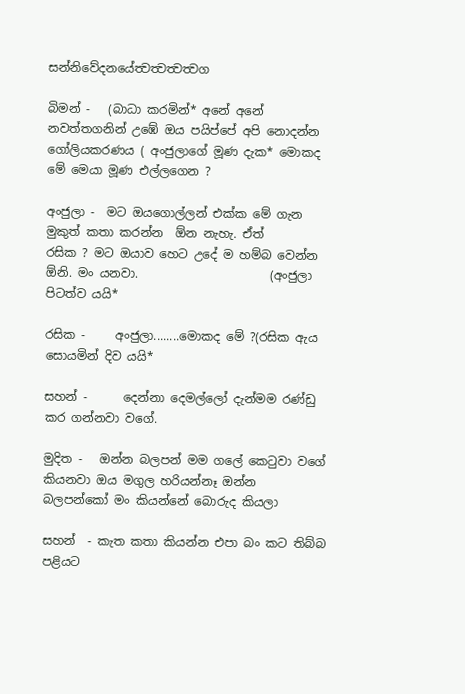සන්නිවේදනයේත්‍වත්‍වත්‍වත්‍වග

බිමන් -   (බාධා කරමින්* අනේ අනේ නවත්තගනින් උඹේ ඔය පයිප්පේ අපි නොදන්න           ගෝලියකරණය ( අංජුලාගේ මූණ දැක* මොකද මේ මෙයා මූණ එල්ලගෙන ?

අංජුලා -  මට ඔයගොල්ලන් එක්ක මේ ගැන මුකුත් කතා කරන්න  ඕන නැහැ. ඒත්                   රසික ? මට ඔයාව හෙට උදේ ම හම්බ වෙන්න  ඕනි. මං යනවා.                      (අංජුලා පිටත්ව යයි*

රසික -     අංජුලා........මොකද මේ ?(රසික ඇය සොයමින් දිව යයි*

සහන් -      දෙන්නා දෙමල්ලෝ දැන්මම රණ්ඩු කර ගන්නවා වගේ.

මුදිත -   ඔන්න බලපන් මම ගලේ කෙටුවා වගේ කියනවා ඔය මගුල හරියන්නෑ ඔන්න           බලපන්කෝ මං කියන්නේ බොරුද කියලා

සහන්  - කැත කතා කියන්න එපා බං කට තිබ්බ පළියට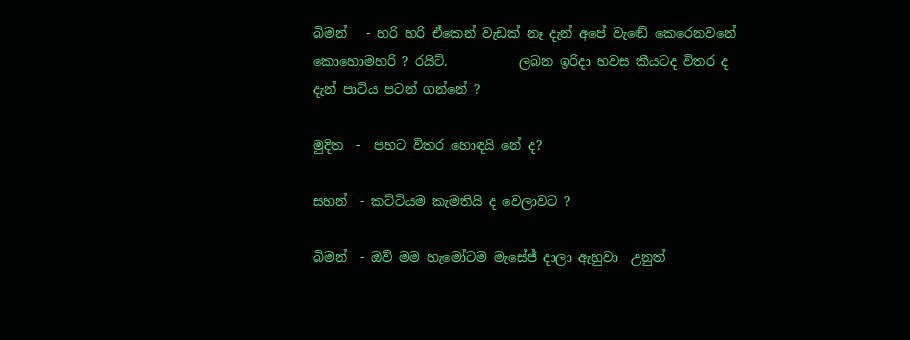බිමන්   - හරි හරි ඒකෙන් වැඩක් නෑ දැන් අපේ වැඬේ කෙරෙනවනේ කොහොමහරි ? රයිට්.           ලබන ඉරිදා හවස කීයටද විතර ද දැන් පාටිය පටන් ගන්නේ ?

මුදිත  -  පහට විතර හොඳයි නේ ද?

සහන්  - කට්ටියම කැමතියි ද වෙලාවට ?

බිමන්  - ඔව් මම හැමෝටම මැසේජ් දාලා ඇහුවා  උනුත්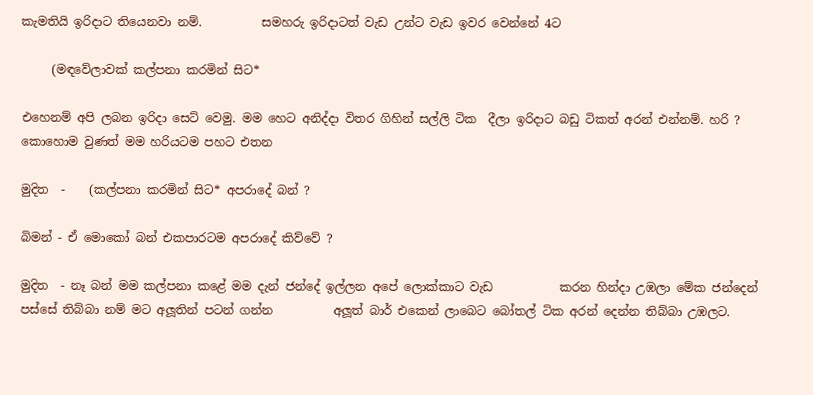කැමතියි ඉරිදාට තියෙනවා නම්.          සමහරු ඉරිදාටත් වැඩ උන්ට වැඩ ඉවර වෙන්නේ 4ට

     (මඳවේලාවක් කල්පනා කරමින් සිට*

එහෙනම් අපි ලබන ඉරිදා සෙට් වෙමු. මම හෙට අනිද්දා විතර ගිහින් සල්ලි ටික  දීලා ඉරිදාට බඩු ටිකත් අරන් එන්නම්. හරි ? කොහොම වුණත් මම හරියටම පහට එතන

මුදිත  -    (කල්පනා කරමින් සිට* අපරාදේ බන් ?

බිමන් - ඒ මොකෝ බන් එකපාරටම අපරාදේ කිව්වේ ?

මුදිත  - නෑ බන් මම කල්පනා කළේ මම දැන් ජන්දේ ඉල්ලන අපේ ලොක්කාට වැඩ           කරන හින්දා උඹලා මේක ජන්දෙන් පස්සේ තිබ්බා නම් මට අලූතින් පටන් ගන්න          අලූත් බාර් එකෙන් ලාබෙට බෝතල් ටික අරන් දෙන්න තිබ්බා උඹලට.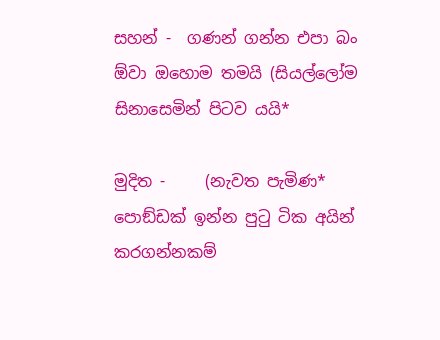සහන් -  ගණන් ගන්න එපා බං  ඕවා ඔහොම තමයි (සියල්ලෝම සිනාසෙමින් පිටව යයි*

මුදිත -     (නැවත පැමිණ* පොඞ්ඩක් ඉන්න පුටු ටික අයින් කරගන්නකම්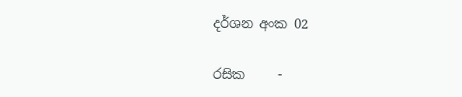දර්ශන අංක 02

රසික     -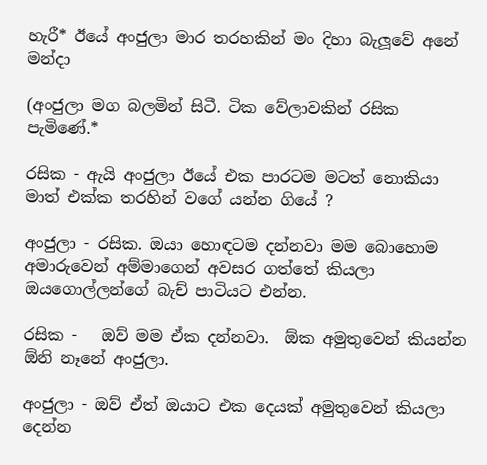හැරී* ඊයේ අංජුලා මාර තරහකින් මං දිහා බැලූවේ අනේ මන්දා

(අංජුලා මග බලමින් සිටී. ටික වේලාවකින් රසික පැමිණේ.*

රසික - ඇයි අංජුලා ඊයේ එක පාරටම මටත් නොකියා මාත් එක්ක තරහින් වගේ යන්න ගියේ ?

අංජුලා - රසික. ඔයා හොඳටම දන්නවා මම බොහොම අමාරුවෙන් අම්මාගෙන් අවසර ගත්තේ කියලා ඔයගොල්ලන්ගේ බැච් පාටියට එන්න.

රසික -   ඔව් මම ඒක දන්නවා.  ඕක අමුතුවෙන් කියන්න  ඕනි නෑනේ අංජුලා.

අංජුලා - ඔව් ඒත් ඔයාට එක දෙයක් අමුතුවෙන් කියලා දෙන්න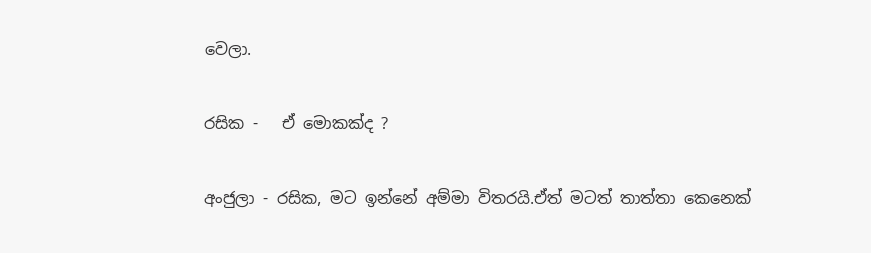වෙලා.

රසික -   ඒ මොකක්ද ?

අංජුලා - රසික, මට ඉන්නේ අම්මා විතරයි.ඒත් මටත් තාත්තා කෙනෙක්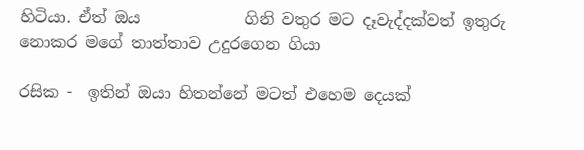හිටියා. ඒත් ඔය             ගිනි වතුර මට දෑවැද්දක්වත් ඉතුරු නොකර මගේ තාත්තාව උදුරගෙන ගියා

රසික -  ඉතින් ඔයා හිතන්නේ මටත් එහෙම දෙයක්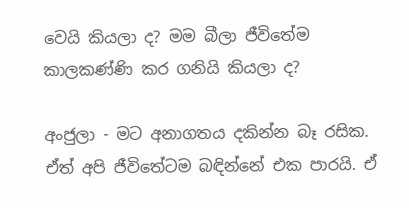වෙයි කියලා ද? මම බීලා ජීවිතේම          කාලකණ්ණි කර ගනියි කියලා ද?

අංජුලා - මට අනාගතය දකින්න බෑ රසික. ඒත් අපි ජීවිතේටම බඳින්නේ එක පාරයි. ඒ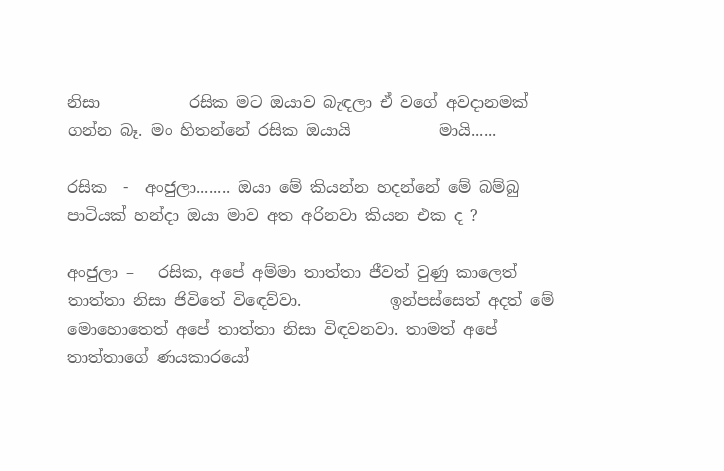නිසා           රසික මට ඔයාව බැඳලා ඒ වගේ අවදානමක් ගන්න බෑ. මං හිතන්නේ රසික ඔයායි           මායි......

රසික  -  අංජුලා........ ඔයා මේ කියන්න හදන්නේ මේ බම්බු පාටියක් හන්දා ඔයා මාව අත අරිනවා කියන එක ද ?

අංජුලා –   රසික, අපේ අම්මා තාත්තා ජීවත් වුණු කාලෙත් තාත්තා නිසා ජිවිතේ විඳෙව්වා.           ඉන්පස්සෙත් අදත් මේ මොහොතෙත් අපේ තාත්තා නිසා විඳවනවා. තාමත් අපේ          තාත්තාගේ ණයකාරයෝ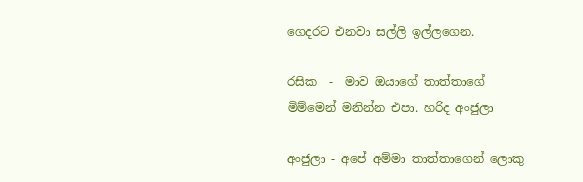ගෙදරට එනවා සල්ලි ඉල්ලගෙන.

රසික  -  මාව ඔයාගේ තාත්තාගේ මිම්මෙන් මනින්න එපා. හරිද අංජුලා

අංජුලා - අපේ අම්මා තාත්තාගෙන් ලොකු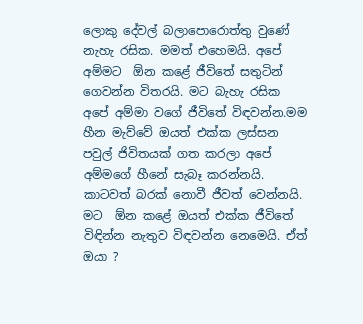ලොකු දේවල් බලාපොරොත්තු වුණේ නැහැ රසික. මමත් එහෙමයි. අපේ අම්මට  ඕන කළේ ජීවිතේ සතුටින් ගෙවන්න විතරයි. මට බැහැ රසික අපේ අම්මා වගේ ජීවිතේ විඳවන්න.මම හීන මැව්වේ ඔයත් එක්ක ලස්සන පවුල් ජිවිතයක් ගත කරලා අපේ අම්මගේ හීනේ සැබෑ කරන්නයි. කාටවත් බරක් නොවී ජීවත් වෙන්නයි. මට  ඕන කළේ ඔයත් එක්ක ජීවිතේ විඳින්න නැතුව විඳවන්න නෙමෙයි. ඒත් ඔයා ?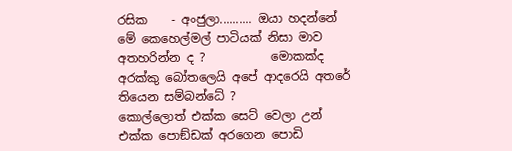රසික    - අංජුලා.......... ඔයා හදන්නේ මේ කෙහෙල්මල් පාටියක් නිසා මාව අතහරින්න ද ?           මොකක්ද අරක්කු බෝතලෙයි අපේ ආදරෙයි අතරේ තියෙන සම්බන්ධේ ?               කොල්ලොත් එක්ක සෙට් වෙලා උන් එක්ක පොඞ්ඩක් අරගෙන පොඩි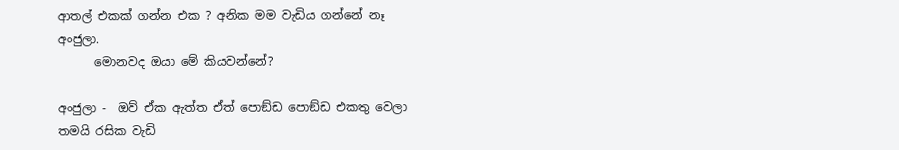ආතල් එකක් ගන්න එක ? අනික මම වැඩිය ගන්නේ නෑ අංජුලා.
      මොනවද ඔයා මේ කියවන්නේ?

අංජුලා -  ඔව් ඒක ඇත්ත ඒත් පොඞ්ඩ පොඞ්ඩ එකතු වෙලා තමයි රසික වැඩි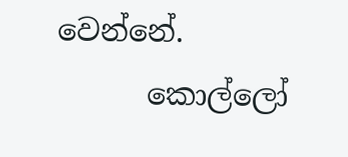වෙන්නේ.
      කොල්ලෝ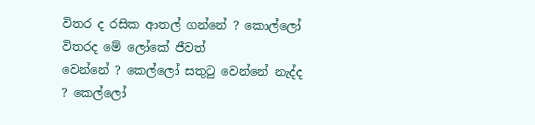විතර ද රසික ආතල් ගන්නේ ? කොල්ලෝ විතරද මේ ලෝකේ ජීවත්             වෙන්නේ ? කෙල්ලෝ සතුටු වෙන්නේ නැද්ද ? කෙල්ලෝ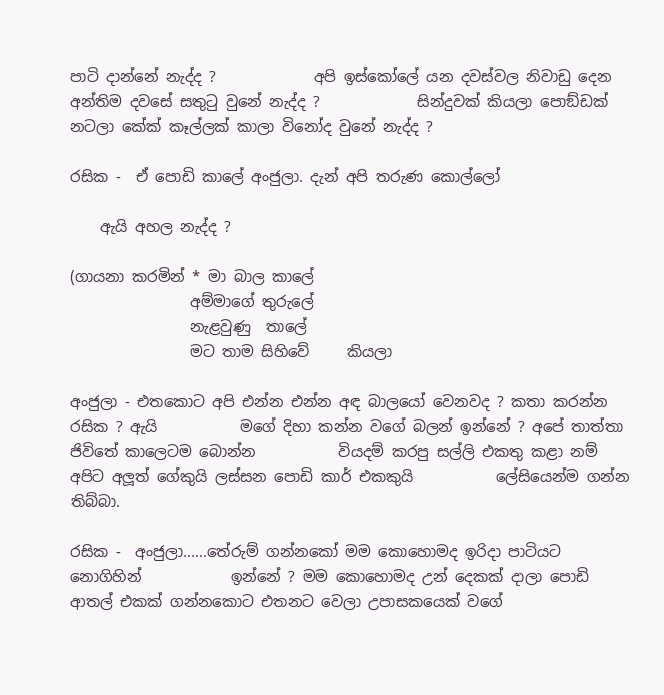පාටි දාන්නේ නැද්ද ?             අපි ඉස්කෝලේ යන දවස්වල නිවාඩු දෙන අන්තිම දවසේ සතුටු වුනේ නැද්ද ?             සින්දුවක් කියලා පොඞ්ඩක් නටලා කේක් කෑල්ලක් කාලා විනෝද වුනේ නැද්ද ?

රසික -  ඒ පොඩි කාලේ අංජුලා. දැන් අපි තරුණ කොල්ලෝ

    ඇයි අහල නැද්ද ?

(ගායනා කරමින් * මා බාල කාලේ
                අම්මාගේ තුරුලේ
                නැළවුණු  තාලේ
                මට තාම සිහිවේ     කියලා

අංජුලා - එතකොට අපි එන්න එන්න අඳ බාලයෝ වෙනවද ? කතා කරන්න රසික ? ඇයි           මගේ දිහා කන්න වගේ බලන් ඉන්නේ ? අපේ තාත්තා ජිවිතේ කාලෙටම බොන්න           වියදම් කරපු සල්ලි එකතු කළා නම් අපිට අලූත් ගේකුයි ලස්සන පොඩි කාර් එකකුයි           ලේසියෙන්ම ගන්න තිබ්බා.

රසික -  අංජුලා......තේරුම් ගන්නකෝ මම කොහොමද ඉරිදා පාටියට නොගිහින්            ඉන්නේ ? මම කොහොමද උන් දෙකක් දාලා පොඩි ආතල් එකක් ගන්නකොට එතනට වෙලා උපාසකයෙක් වගේ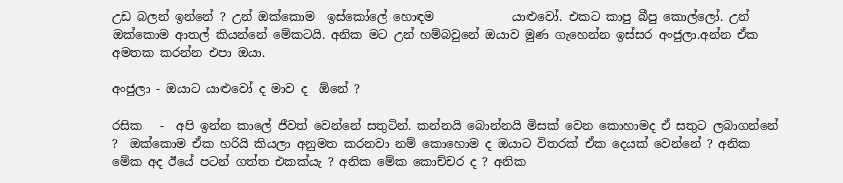උඩ බලන් ඉන්නේ ? උන් ඔක්කොම  ඉස්කෝලේ හොඳම             යාළුවෝ. එකට කාපු බීපු කොල්ලෝ. උන් ඔක්කොම ආතල් කියන්නේ මේකටයි. අනික මට උන් හම්බවුනේ ඔයාව මුණ ගැහෙන්න ඉස්සර අංජුලා.අන්න ඒක අමතක කරන්න එපා ඔයා.

අංජුලා - ඔයාට යාළුවෝ ද මාව ද  ඕනේ ?

රසික   -  අපි ඉන්න කාලේ ජීවත් වෙන්නේ සතුටින්. කන්නයි බොන්නයි මිසක් වෙන කොහාමද ඒ සතුට ලබාගන්නේ ?  ඔක්කොම ඒක හරියි කියලා අනුමත කරනවා නම් කොහොම ද ඔයාට විතරක් ඒක දෙයක් වෙන්නේ ? අනික මේක අද ඊයේ පටන් ගත්ත එකක්යැ ? අනික මේක කොච්චර ද ? අනික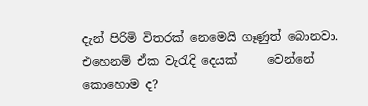දැන් පිරිමි විතරක් නෙමෙයි ගෑණුත් බොනවා. එහෙනම් ඒක වැරැදි දෙයක්     වෙන්නේ කොහොම ද?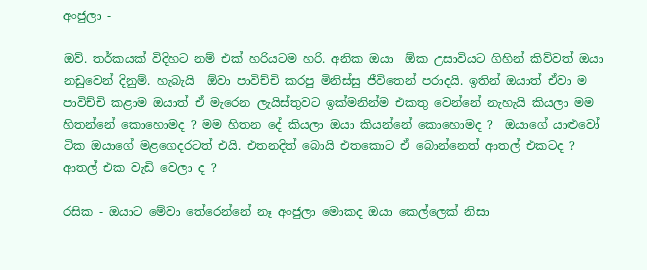අංජුලා -

ඔව්. තර්කයක් විදිහට නම් එක් හරියටම හරි. අනික ඔයා  ඕක උසාවියට ගිහින් කිව්වත් ඔයා නඩුවෙන් දිනුම්. හැබැයි  ඕවා පාවිච්චි කරපු මිනිස්සු ජීවිතෙන් පරාදයි. ඉතින් ඔයාත් ඒවා ම පාවිච්චි කළාම ඔයාත් ඒ මැරෙන ලැයිස්තුවට ඉක්මනින්ම එකතු වෙන්නේ නැහැයි කියලා මම හිතන්නේ කොහොමද ? මම හිතන දේ කියලා ඔයා කියන්නේ කොහොමද ?  ඔයාගේ යාළුවෝ ටික ඔයාගේ මළගෙදරටත් එයි. එතනදිත් බොයි එතකොට ඒ බොන්නෙත් ආතල් එකටද ? ආතල් එක වැඩි වෙලා ද ?

රසික - ඔයාට මේවා තේරෙන්නේ නෑ අංජුලා මොකද ඔයා කෙල්ලෙක් නිසා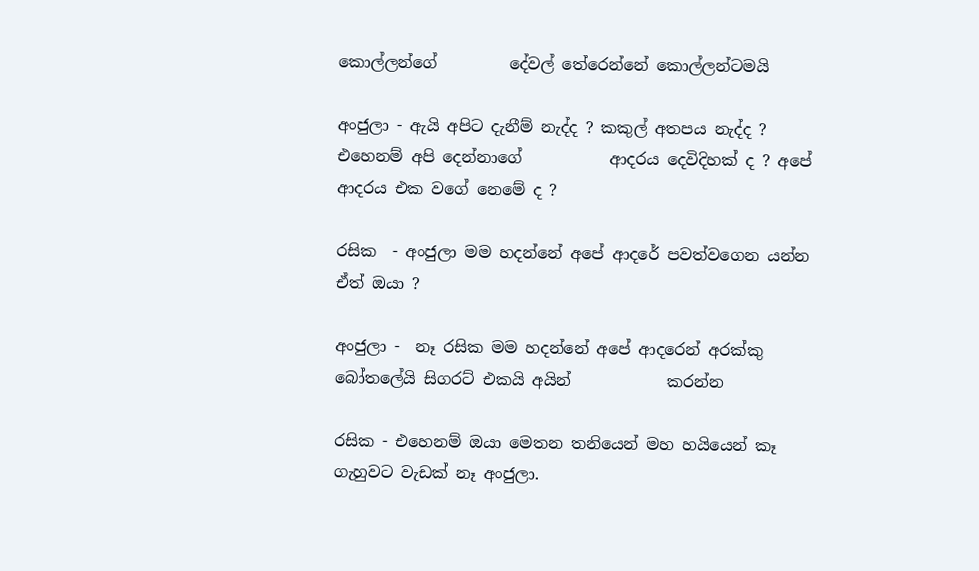කොල්ලන්ගේ         දේවල් තේරෙන්නේ කොල්ලන්ටමයි

අංජුලා - ඇයි අපිට දැනීම් නැද්ද ? කකුල් අතපය නැද්ද ? එහෙනම් අපි දෙන්නාගේ           ආදරය දෙවිදිහක් ද ? අපේ ආදරය එක වගේ නෙමේ ද ?

රසික  - අංජුලා මම හදන්නේ අපේ ආදරේ පවත්වගෙන යන්න ඒත් ඔයා ?

අංජුලා -  නෑ රසික මම හදන්නේ අපේ ආදරෙන් අරක්කු බෝතලේයි සිගරට් එකයි අයින්            කරන්න

රසික - එහෙනම් ඔයා මෙතන තනියෙන් මහ හයියෙන් කෑ ගැහුවට වැඩක් නෑ අංජුලා.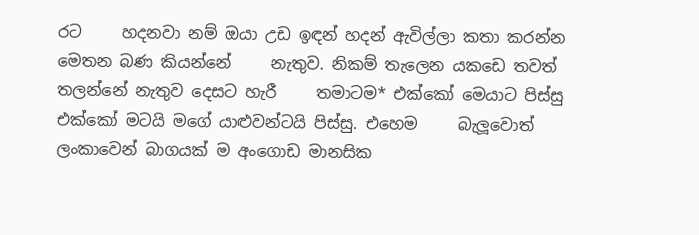රට     හදනවා නම් ඔයා උඩ ඉඳන් හදන් ඇවිල්ලා කතා කරන්න මෙතන බණ කියන්නේ     නැතුව. නිකම් තැලෙන යකඩෙ තවත් තලන්නේ නැතුව දෙසට හැරී     තමාටම* එක්කෝ මෙයාට පිස්සු එක්කෝ මටයි මගේ යාළුවන්ටයි පිස්සු. එහෙම     බැලූවොත් ලංකාවෙන් බාගයක් ම අංගොඩ මානසික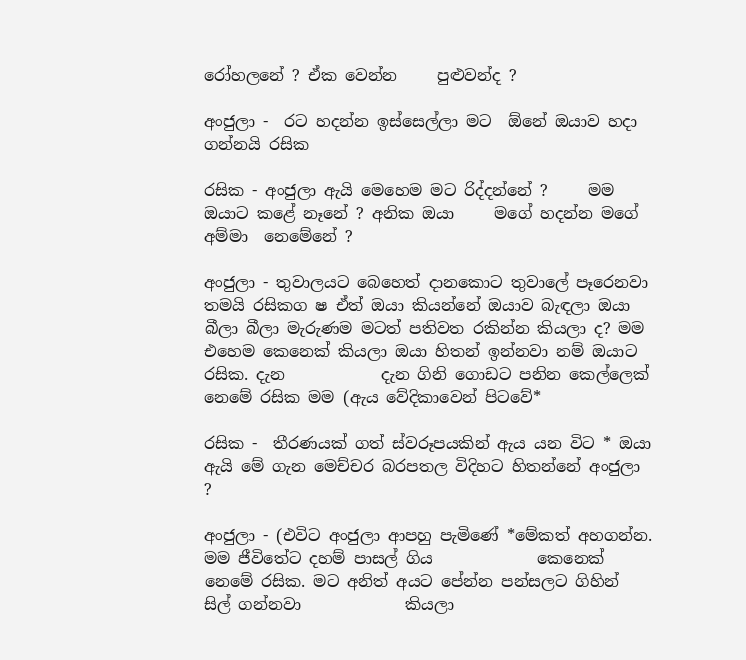රෝහලනේ ? ඒක වෙන්න     පුළුවන්ද ?

අංජුලා -  රට හදන්න ඉස්සෙල්ලා මට  ඕනේ ඔයාව හදා ගන්නයි රසික

රසික - අංජුලා ඇයි මෙහෙම මට රිද්දන්නේ ?     මම ඔයාට කළේ නෑනේ ? අනික ඔයා     මගේ හදන්න මගේ අම්මා  නෙමේනේ ?

අංජුලා - තුවාලයට බෙහෙත් දානකොට තුවාලේ පෑරෙනවා තමයි රසිකග ෂ ඒත් ඔයා කියන්නේ ඔයාව බැඳලා ඔයා බීලා බීලා මැරුණම මටත් පතිවත රකින්න කියලා ද? මම එහෙම කෙනෙක් කියලා ඔයා හිතන් ඉන්නවා නම් ඔයාට රසික. දැන            දැන ගිනි ගොඩට පනින කෙල්ලෙක් නෙමේ රසික මම (ඇය වේදිකාවෙන් පිටවේ*

රසික -  තීරණයක් ගත් ස්වරූපයකින් ඇය යන විට * ඔයා ඇයි මේ ගැන මෙච්චර බරපතල විදිහට හිතන්නේ අංජුලා ?

අංජුලා - (එවිට අංජුලා ආපහු පැමිණේ *මේකත් අහගන්න. මම ජීවිතේට දහම් පාසල් ගිය             කෙනෙක් නෙමේ රසික. මට අනිත් අයට පේන්න පන්සලට ගිහින්  සිල් ගන්නවා             කියලා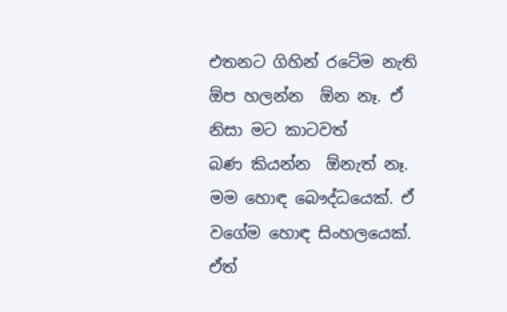එතනට ගිහින් රටේම නැති  ඕප හලන්න  ඕන නෑ. ඒ නිසා මට කාටවත්             බණ කියන්න  ඕනැත් නෑ. මම හොඳ බෞද්ධයෙක්. ඒ වගේම හොඳ සිංහලයෙක්.  ඒත්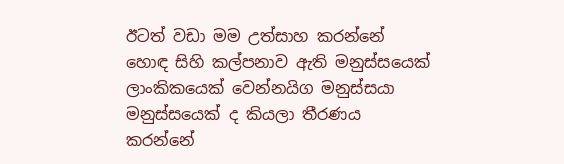ඊටත් වඩා මම උත්සාහ කරන්නේ හොඳ සිහි කල්පනාව ඇති මනුස්සයෙක් ලාංකිකයෙක් වෙන්නයිග මනුස්සයා මනුස්සයෙක් ද කියලා තීරණය කරන්නේ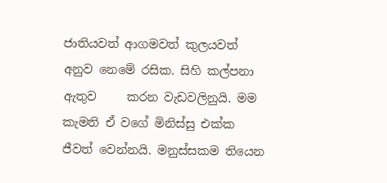ජාතියවත් ආගමවත් කුලයවත් අනුව නෙමේ රසික. සිහි කල්පනා ඇතුව     කරන වැඩවලිනුයි. මම කැමති ඒ වගේ මිනිස්සු එක්ක ජීවත් වෙන්නයි. මනුස්සකම තියෙන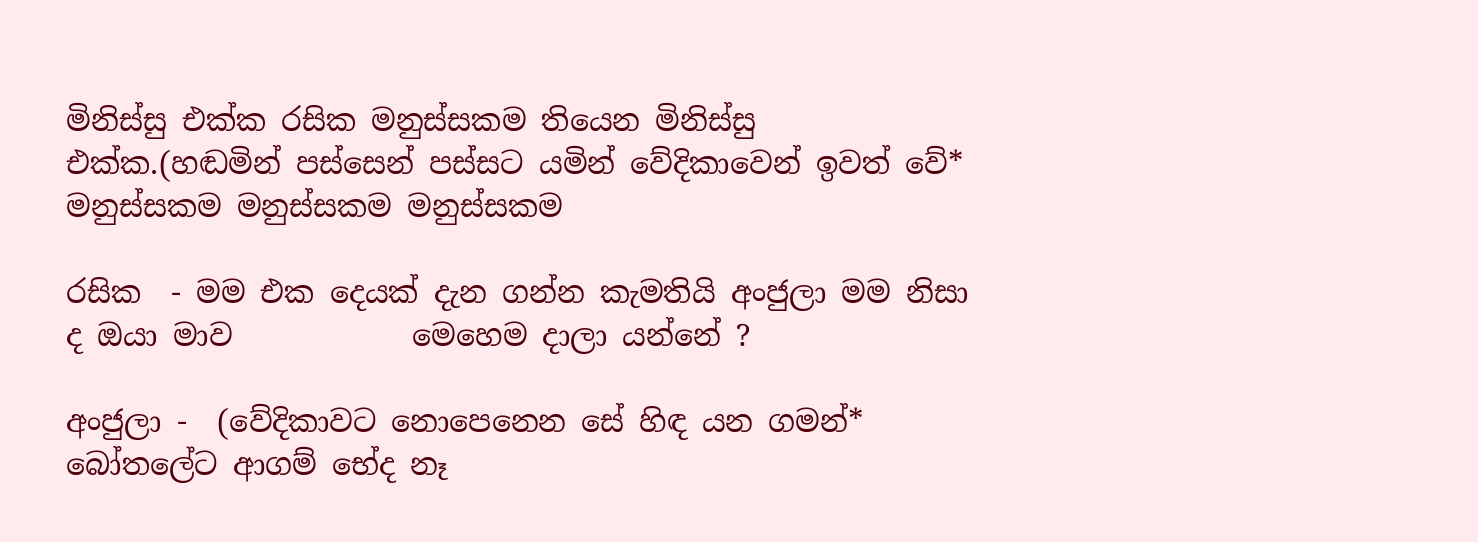මිනිස්සු එක්ක රසික මනුස්සකම තියෙන මිනිස්සු එක්ක.(හඬමින් පස්සෙන් පස්සට යමින් වේදිකාවෙන් ඉවත් වේ* මනුස්සකම මනුස්සකම මනුස්සකම

රසික  - මම එක දෙයක් දැන ගන්න කැමතියි අංජුලා මම නිසා ද ඔයා මාව            මෙහෙම දාලා යන්නේ ?

අංජුලා -  (වේදිකාවට නොපෙනෙන සේ හිඳ යන ගමන්* බෝතලේට ආගම් භේද නෑ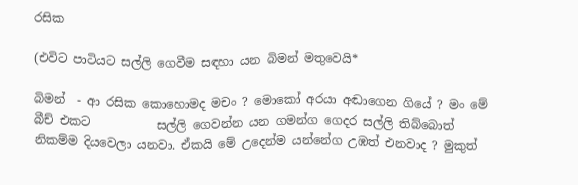රසික

(එවිට පාටියට සල්ලි ගෙවීම සඳහා යන බිමන් මතුවෙයි*

බිමන්  - ආ රසික කොහොමද මචං ? මොකෝ අරයා අඬාගෙන ගියේ ? මං මේ බීච් එකට           සල්ලි ගෙවන්න යන ගමන්ග ගෙදර සල්ලි තිබ්බොත් නිකම්ම දියවෙලා යනවා. ඒකයි මේ උදෙන්ම යන්නේග උඹත් එනවාද ? මුකුත්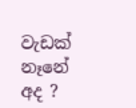වැඩක් නෑනේ අද ?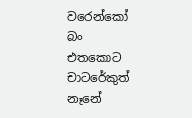වරෙන්කෝ බං          එතකොට චාටරේකුත් නෑනේ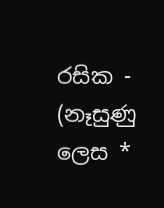රසික -  (නෑසුණු ලෙස *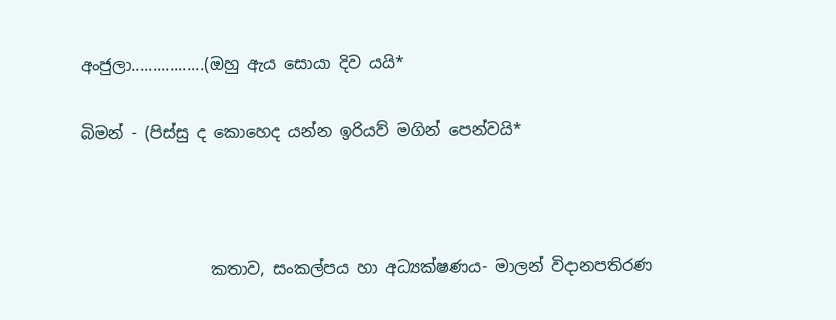අංජුලා.................(ඔහු ඇය සොයා දිව යයි*

බිමන් - (පිස්සු ද කොහෙද යන්න ඉරියව් මගින් පෙන්වයි*



                කතාව, සංකල්පය හා අධ්‍යක්ෂණය- මාලන් විදානපතිරණ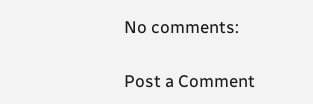No comments:

Post a Comment